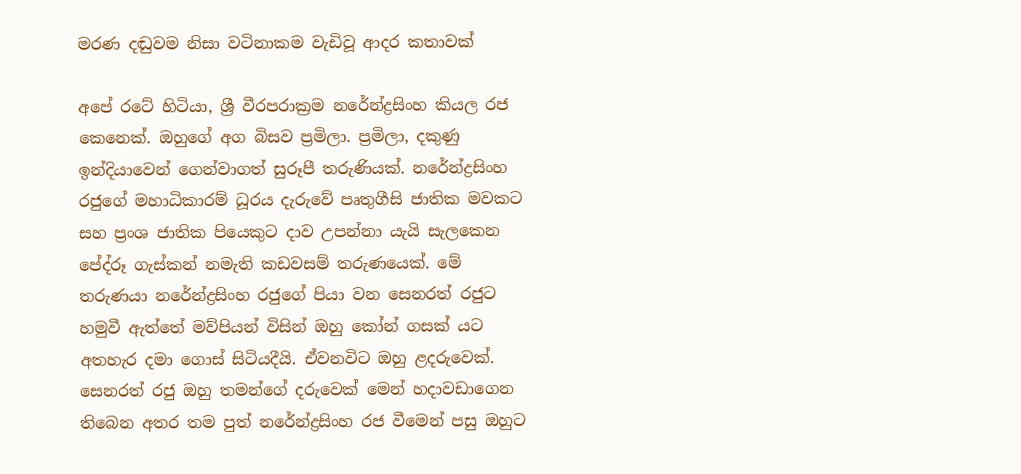මරණ දඬුවම නිසා වටිනාකම වැඩිවූ ආදර කතාවක්

අපේ රටේ හිටියා, ශ්‍රී වීරපරාක්‍රම නරේන්ද්‍රසිංහ කියල රජ කෙනෙක්. ඔහුගේ අග බිසව ප්‍රමිලා. ප්‍රමිලා, දකුණු ඉන්දියාවෙන් ගෙන්වාගත් සුරූපී තරුණියක්. නරේන්ද්‍රසිංහ රජුගේ මහාධිකාරම් ධූරය දැරුවේ පෘතුගීසි ජාතික මවකට සහ ප්‍රංශ ජාතික පියෙකුට දාව උපන්නා යැයි සැලකෙන පේද්රූ ගැස්කන් නමැති කඩවසම් තරුණයෙක්. මේ තරුණයා නරේන්ද්‍රසිංහ රජුගේ පියා වන සෙනරත් රජුට හමුවී ඇත්තේ මව්පියන් විසින් ඔහු කෝන් ගසක් යට අතහැර දමා ගොස් සිටියදීයි. ඒවනවිට ඔහු ළදරුවෙක්. සෙනරත් රජු ඔහු තමන්ගේ දරුවෙක් ‍මෙන් හදාවඩාගෙන තිබෙන අතර තම පුත් නරේන්ද්‍රසිංහ රජ වීමෙන් පසු ඔහුට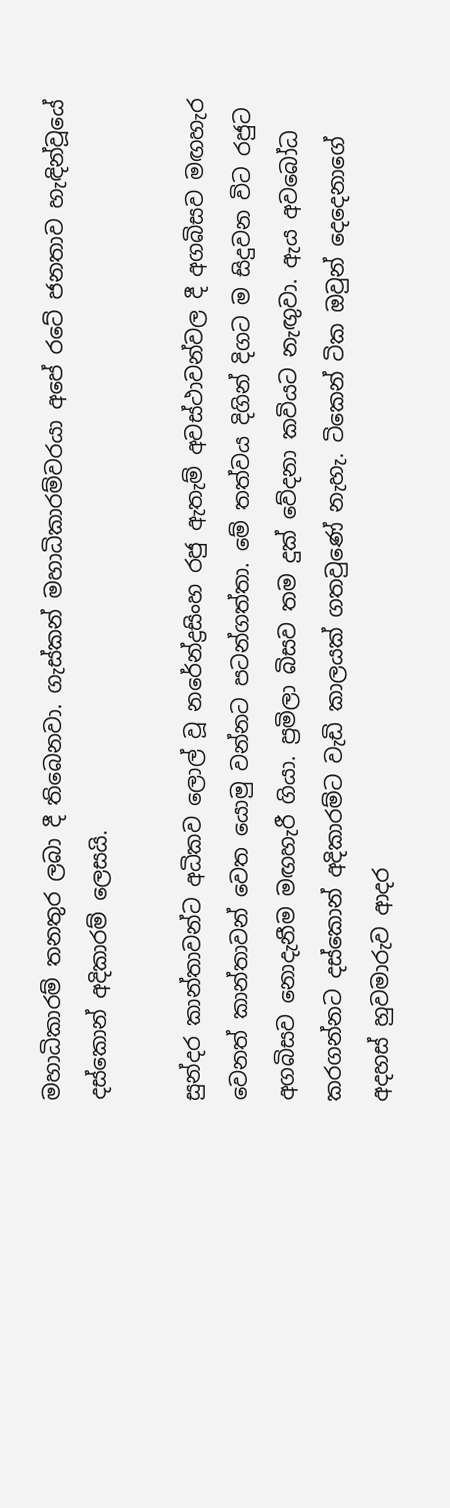මහාධිකාරම් තනතුර ලබා දී තිබෙනවා. ගැස්කන් මහාධිකාරම්වරයා අපේ රටේ ජනතාව හැඳින්වූයේ දස්කොන් අදිකාරම් ලෙසයි.

සුන්දර කාන්තාවන්ට අධිකව ලොල් වූ නරේන්ද්‍රසිංහ රජු ඇතැම් අවස්ථාවන්වල දී අගබිසව මඟහැර වෙනත් කාන්තාවන් වෙත යොමු වන්නට පටන්ගත්තා. මේ තත්වය දිගින් දිගට ම සිදුවන විට රජුට අගබිසව නොදැනීම මඟහැරී ගියා. ප්‍රමිලා බිසව තම දුක් වේදනා කවියට නැඟුවා. ඇය අවබෝධ කරගන්නට දස්කොන් අදිකාරම්ට වැඩි කාලයක් ගතවුණේ නැහැ. ටිකෙන් ටික ඔවුන් දෙදෙනාගේ අදහස් හුවමාරුව ආදර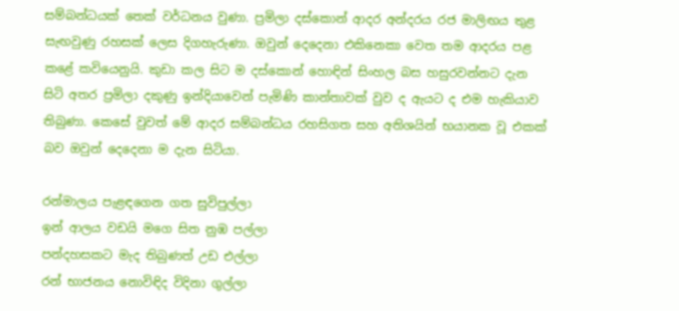සම්බන්ධයක් තෙක් වර්ධනය වුණා. ප්‍රමිලා දස්කොන් ආදර අන්දරය රජ මාලිඟය තුළ සැඟවුණු රහසක් ලෙස දිගහැරුණා. ඔවුන් දෙදෙනා එකිනෙකා වෙත තම ආදරය පළ කළේ කවියෙනුයි. කුඩා කල සිට ම දස්කොන් හොඳින් සිංහල බස හසුරවන්නට දැන සිටි අතර ප්‍රමිලා දකුණු ඉන්දියාවෙන් පැමිණි කාන්තාවක් වුව ද ඇයට ද එම හැකියාව තිබුණා. කෙසේ වුවත් මේ ආදර සම්බන්ධය රහසිගත සහ අතිශයින් භයානක වූ එකක් බව ඔවුන් දෙදෙනා ම දැන සිටියා.

රන්මාලය පැළඳගෙන ගත සුවිපුල්ලා
ඉන් ආලය වඩයි මගෙ සිත නුඹ පල්ලා
පන්දහසකට මැද තිබුණත් උඩ එල්ලා
රන් භාජනය නොවිඳිද විදිනා ගුල්ලා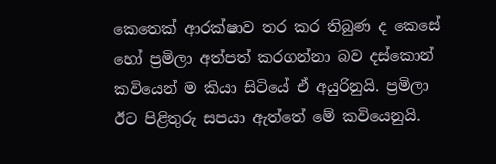කෙතෙක් ආරක්ෂාව තර කර තිබුණ ද කෙසේ හෝ ප්‍රමිලා අත්පත් කරගන්නා බව දස්කොන් කවියෙන් ම කියා සිටියේ ඒ අයුරිනුයි. ප්‍රමිලා ඊට පිළිතුරු සපයා ඇත්තේ මේ කවියෙනුයි.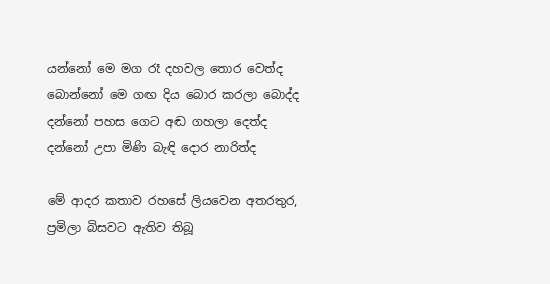යන්නෝ මෙ මග රෑ දහවල තොර වෙත්ද
බොන්නෝ මෙ ගඟ දිය බොර කරලා බොද්ද
දන්නෝ පහස ගෙට අඬ ගහලා දෙත්ද
දන්නෝ උපා මිණි බැඳි දොර නාරිත්ද

මේ ආදර කතාව රහසේ ලියවෙන අතරතුර, ප්‍රමිලා බිසවට ඇතිව තිබූ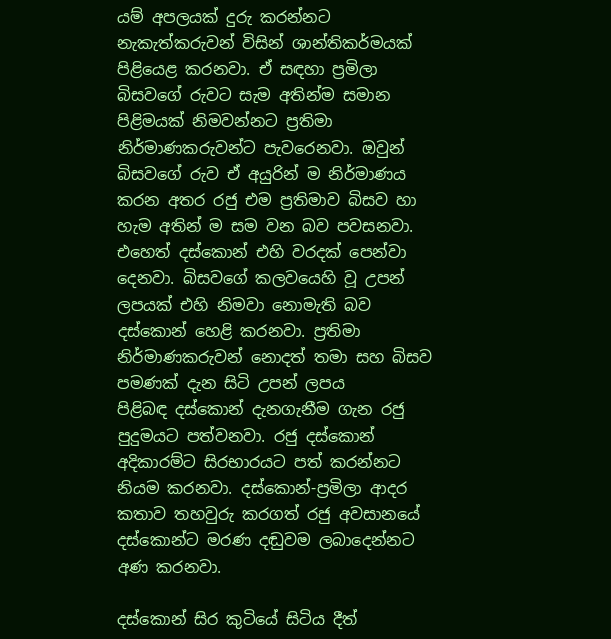යම් අපලයක් දුරු කරන්නට නැකැත්කරුවන් විසින් ශාන්තිකර්මයක් පිළියෙළ කරනවා. ඒ සඳහා ප්‍රමිලා බිසවගේ රුවට සැම අතින්ම සමාන පිළිමයක් නිමවන්නට ප්‍රතිමා නිර්මාණකරුවන්ට පැවරෙනවා. ඔවුන් බිසවගේ රුව ඒ අයුරින් ම නිර්මාණය කරන අතර රජු එම ප්‍රතිමාව බිසව හා හැම අතින් ම සම වන බව පවසනවා. එහෙත් දස්කොන් එහි වරදක් පෙන්වා දෙනවා. බිසවගේ කලවයෙහි වූ උපන් ලපයක් එහි නිමවා නොමැති බව දස්කොන් හෙළි කරනවා. ප්‍රතිමා නිර්මාණකරුවන් නොදත් තමා සහ බිසව පමණක් දැන සිටි උපන් ලපය පිළිබඳ ‍දස්කොන් දැනගැනීම ගැන රජු පුදුමයට පත්වනවා. රජු දස්කොන් අදිකාරම්ට සිරභාරයට පත් කරන්නට නියම කරනවා. දස්කොන්-ප්‍රමිලා ආදර කතාව තහවුරු කරගත් රජු අවසානයේ දස්කොන්ට මරණ දඬුවම ලබාදෙන්නට අණ කරනවා.

දස්කොන් සිර කුටියේ සිටිය දීත්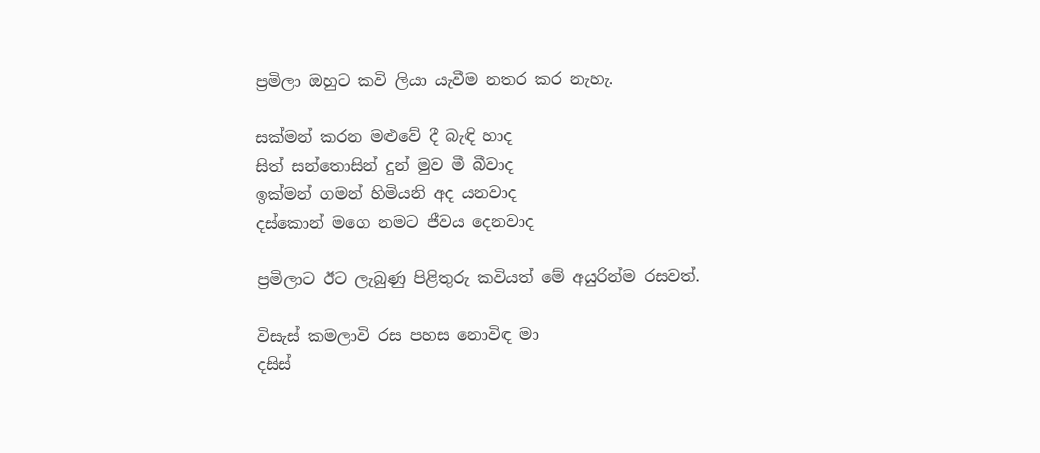ප්‍රමිලා ඔහුට කවි ලියා යැවීම නතර ක‍ර නැහැ.

සක්මන් කරන මළුවේ දී බැඳි හාද
සිත් සන්තොසින් දුන් මුව මී බීවාද
ඉක්මන් ගමන් හිමියනි අද යනවාද
දස්කොන් මගෙ නමට ජීවය දෙනවාද

ප්‍රමිලාට ඊට ලැබුණු පිළිතුරු කවියත් මේ අයුරින්ම රසවත්.

විසැස් කමලාවි රස පහස නොවිඳ මා
දසිස්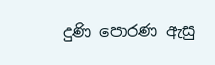දුණි පොරණ ඇසු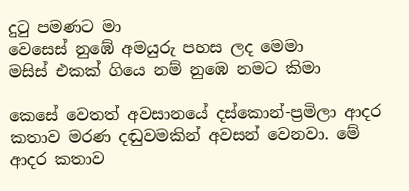දුටු පමණට මා
වෙසෙස් නුඹේ අමයුරු පහස ලද මෙමා
මසිස් එකක් ගියෙ නම් නුඹෙ නමට කිමා

කෙසේ වෙතත් අවසානයේ දස්කොන්-ප්‍රමිලා ආදර කතාව මරණ දඬුවමකින් අවසන් වෙනවා. මේ ආදර කතාව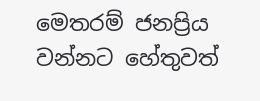මෙතරම් ජනප්‍රිය වන්නට හේතුවත්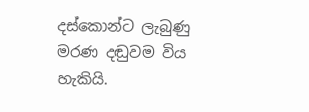දස්කොන්ට ලැබුණු මරණ දඬුවම විය හැකියි.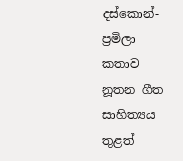දස්කොන්-ප්‍රමිලා කතාව නූතන ගීත සාහිත්‍යය තුළත්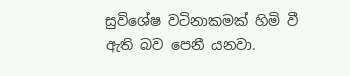සුවිශේෂ වටිනාකමක් හිමි වී ඇති බව පෙනී යනවා.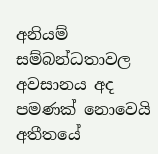අනියම් සම්බන්ධතාවල අවසානය අද පමණක් නොවෙයි අතීතයේ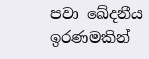පවා ඛේදනීය ඉරණමකින්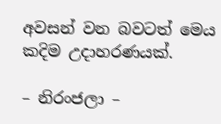අවසන් වන බවටත් මෙය කදිම උදාහරණයක්.

– නිරංජලා –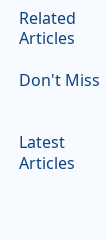Related Articles

Don't Miss


Latest Articles